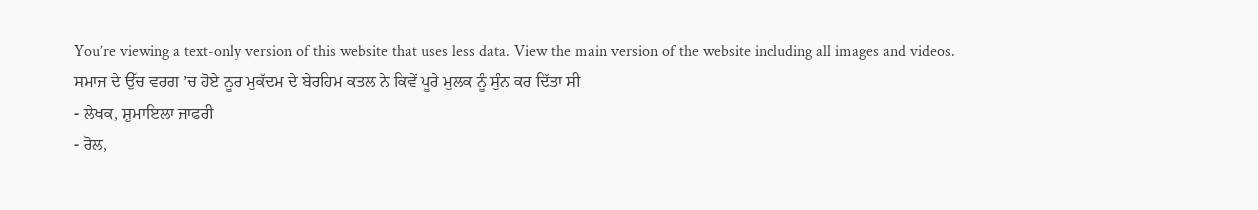You’re viewing a text-only version of this website that uses less data. View the main version of the website including all images and videos.
ਸਮਾਜ ਦੇ ਉੱਚ ਵਰਗ ’ਚ ਹੋਏ ਨੂਰ ਮੁਕੱਦਮ ਦੇ ਬੇਰਹਿਮ ਕਤਲ ਨੇ ਕਿਵੇਂ ਪੂਰੇ ਮੁਲਕ ਨੂੰ ਸੁੰਨ ਕਰ ਦਿੱਤਾ ਸੀ
- ਲੇਖਕ, ਸ਼ੁਮਾਇਲਾ ਜਾਫਰੀ
- ਰੋਲ,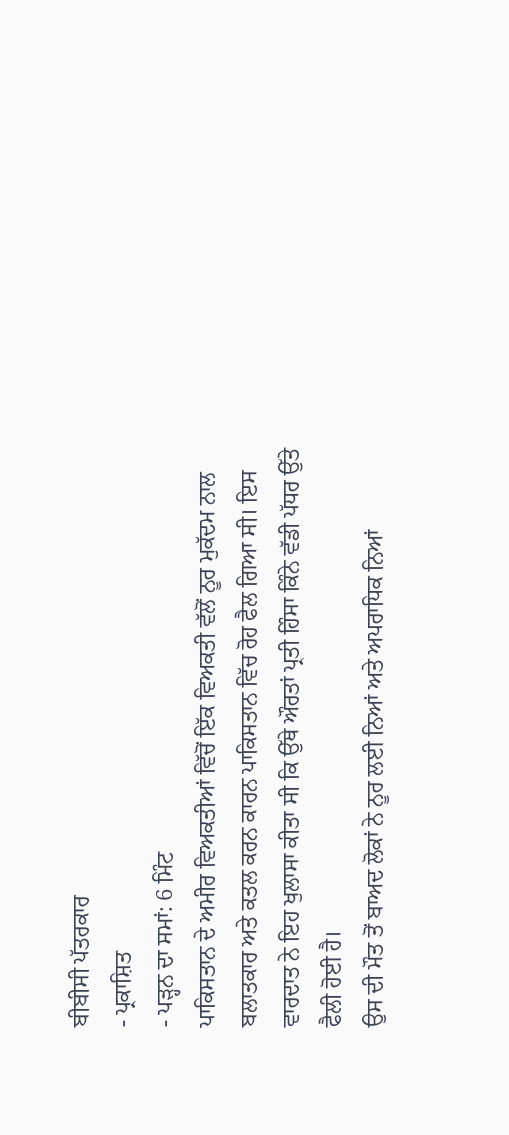ਬੀਬੀਸੀ ਪੱਤਰਕਾਰ
- ਪ੍ਰਕਾਸ਼ਿਤ
- ਪੜ੍ਹਨ ਦਾ ਸਮਾਂ: 6 ਮਿੰਟ
ਪਾਕਿਸਤਾਨ ਦੇ ਅਮੀਰ ਵਿਅਕਤੀਆਂ ਵਿੱਚੋਂ ਇੱਕ ਵਿਅਕਤੀ ਵੱਲੋਂ ਨੂਰ ਮੁਕੱਦਮ ਨਾਲ ਬਲਾਤਕਾਰ ਅਤੇ ਕਤਲ ਕਰਨ ਕਾਰਨ ਪਾਕਿਸਤਾਨ ਵਿੱਚ ਰੋਹ ਫੈਲ ਗਿਆ ਸੀ। ਇਸ ਵਾਰਦਾਤ ਨੇ ਇਹ ਖੁਲਾਸਾ ਕੀਤਾ ਸੀ ਕਿ ਉੱਥੇ ਔਰਤਾਂ ਪ੍ਰਤੀ ਹਿੰਸਾ ਕਿੰਨੇ ਵੱਡੀ ਪੱਧਰ ਉੱਤੇ ਫੈਲੀ ਹੋਈ ਹੈ।
ਉਸ ਦੀ ਮੌਤ ਤੋਂ ਬਾਅਦ ਲੋਕਾਂ ਨੇ ਨੂਰ ਲਈ ਨਿਆਂ ਅਤੇ ਅਪਰਾਧਿਕ ਨਿਆਂ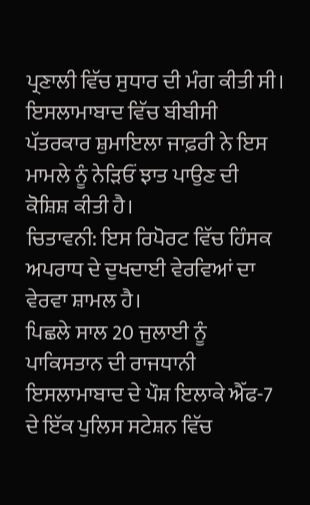ਪ੍ਰਣਾਲੀ ਵਿੱਚ ਸੁਧਾਰ ਦੀ ਮੰਗ ਕੀਤੀ ਸੀ। ਇਸਲਾਮਾਬਾਦ ਵਿੱਚ ਬੀਬੀਸੀ ਪੱਤਰਕਾਰ ਸ਼ੁਮਾਇਲਾ ਜਾਫ਼ਰੀ ਨੇ ਇਸ ਮਾਮਲੇ ਨੂੰ ਨੇੜਿਓਂ ਝਾਤ ਪਾਉਣ ਦੀ ਕੋਸ਼ਿਸ਼ ਕੀਤੀ ਹੈ।
ਚਿਤਾਵਨੀ: ਇਸ ਰਿਪੋਰਟ ਵਿੱਚ ਹਿੰਸਕ ਅਪਰਾਧ ਦੇ ਦੁਖਦਾਈ ਵੇਰਵਿਆਂ ਦਾ ਵੇਰਵਾ ਸ਼ਾਮਲ ਹੈ।
ਪਿਛਲੇ ਸਾਲ 20 ਜੁਲਾਈ ਨੂੰ ਪਾਕਿਸਤਾਨ ਦੀ ਰਾਜਧਾਨੀ ਇਸਲਾਮਾਬਾਦ ਦੇ ਪੌਸ਼ ਇਲਾਕੇ ਐੱਫ-7 ਦੇ ਇੱਕ ਪੁਲਿਸ ਸਟੇਸ਼ਨ ਵਿੱਚ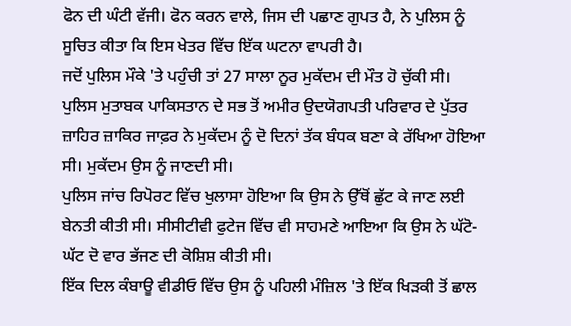ਫੋਨ ਦੀ ਘੰਟੀ ਵੱਜੀ। ਫੋਨ ਕਰਨ ਵਾਲੇ, ਜਿਸ ਦੀ ਪਛਾਣ ਗੁਪਤ ਹੈ, ਨੇ ਪੁਲਿਸ ਨੂੰ ਸੂਚਿਤ ਕੀਤਾ ਕਿ ਇਸ ਖੇਤਰ ਵਿੱਚ ਇੱਕ ਘਟਨਾ ਵਾਪਰੀ ਹੈ।
ਜਦੋਂ ਪੁਲਿਸ ਮੌਕੇ 'ਤੇ ਪਹੁੰਚੀ ਤਾਂ 27 ਸਾਲਾ ਨੂਰ ਮੁਕੱਦਮ ਦੀ ਮੌਤ ਹੋ ਚੁੱਕੀ ਸੀ।
ਪੁਲਿਸ ਮੁਤਾਬਕ ਪਾਕਿਸਤਾਨ ਦੇ ਸਭ ਤੋਂ ਅਮੀਰ ਉਦਯੋਗਪਤੀ ਪਰਿਵਾਰ ਦੇ ਪੁੱਤਰ ਜ਼ਾਹਿਰ ਜ਼ਾਕਿਰ ਜਾਫ਼ਰ ਨੇ ਮੁਕੱਦਮ ਨੂੰ ਦੋ ਦਿਨਾਂ ਤੱਕ ਬੰਧਕ ਬਣਾ ਕੇ ਰੱਖਿਆ ਹੋਇਆ ਸੀ। ਮੁਕੱਦਮ ਉਸ ਨੂੰ ਜਾਣਦੀ ਸੀ।
ਪੁਲਿਸ ਜਾਂਚ ਰਿਪੋਰਟ ਵਿੱਚ ਖੁਲਾਸਾ ਹੋਇਆ ਕਿ ਉਸ ਨੇ ਉੱਥੋਂ ਛੁੱਟ ਕੇ ਜਾਣ ਲਈ ਬੇਨਤੀ ਕੀਤੀ ਸੀ। ਸੀਸੀਟੀਵੀ ਫੁਟੇਜ ਵਿੱਚ ਵੀ ਸਾਹਮਣੇ ਆਇਆ ਕਿ ਉਸ ਨੇ ਘੱਟੋ-ਘੱਟ ਦੋ ਵਾਰ ਭੱਜਣ ਦੀ ਕੋਸ਼ਿਸ਼ ਕੀਤੀ ਸੀ।
ਇੱਕ ਦਿਲ ਕੰਬਾਊ ਵੀਡੀਓ ਵਿੱਚ ਉਸ ਨੂੰ ਪਹਿਲੀ ਮੰਜ਼ਿਲ 'ਤੇ ਇੱਕ ਖਿੜਕੀ ਤੋਂ ਛਾਲ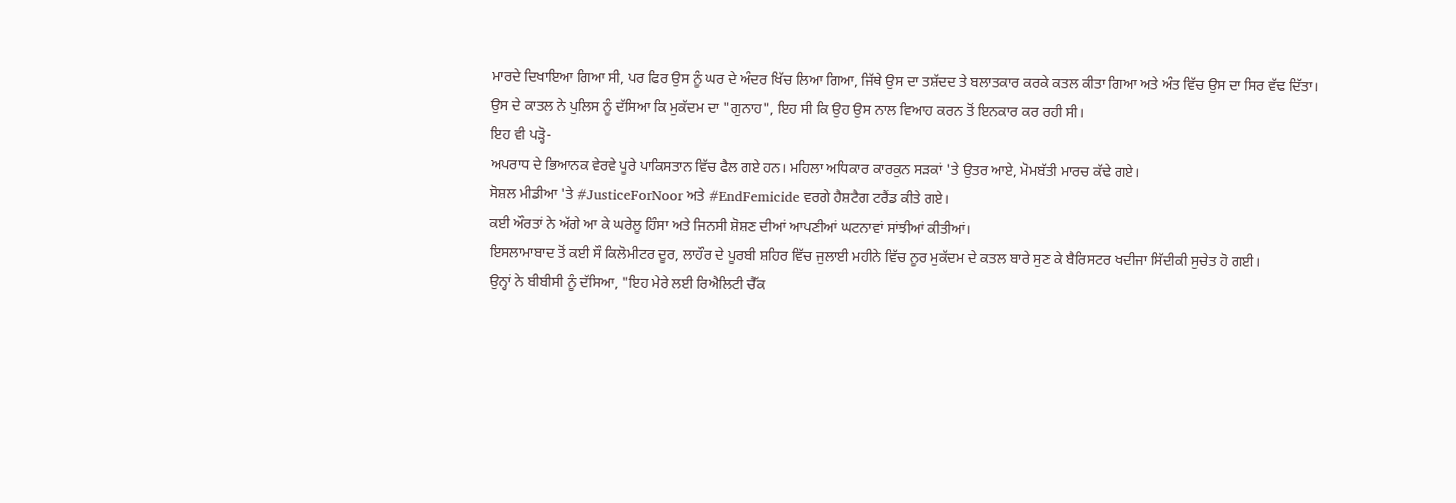ਮਾਰਦੇ ਦਿਖਾਇਆ ਗਿਆ ਸੀ, ਪਰ ਫਿਰ ਉਸ ਨੂੰ ਘਰ ਦੇ ਅੰਦਰ ਖਿੱਚ ਲਿਆ ਗਿਆ, ਜਿੱਥੇ ਉਸ ਦਾ ਤਸ਼ੱਦਦ ਤੇ ਬਲਾਤਕਾਰ ਕਰਕੇ ਕਤਲ ਕੀਤਾ ਗਿਆ ਅਤੇ ਅੰਤ ਵਿੱਚ ਉਸ ਦਾ ਸਿਰ ਵੱਢ ਦਿੱਤਾ।
ਉਸ ਦੇ ਕਾਤਲ ਨੇ ਪੁਲਿਸ ਨੂੰ ਦੱਸਿਆ ਕਿ ਮੁਕੱਦਮ ਦਾ "ਗੁਨਾਹ", ਇਹ ਸੀ ਕਿ ਉਹ ਉਸ ਨਾਲ ਵਿਆਹ ਕਰਨ ਤੋਂ ਇਨਕਾਰ ਕਰ ਰਹੀ ਸੀ।
ਇਹ ਵੀ ਪੜ੍ਹੋ-
ਅਪਰਾਧ ਦੇ ਭਿਆਨਕ ਵੇਰਵੇ ਪੂਰੇ ਪਾਕਿਸਤਾਨ ਵਿੱਚ ਫੈਲ ਗਏ ਹਨ। ਮਹਿਲਾ ਅਧਿਕਾਰ ਕਾਰਕੁਨ ਸੜਕਾਂ 'ਤੇ ਉਤਰ ਆਏ, ਮੋਮਬੱਤੀ ਮਾਰਚ ਕੱਢੇ ਗਏ।
ਸੋਸ਼ਲ ਮੀਡੀਆ 'ਤੇ #JusticeForNoor ਅਤੇ #EndFemicide ਵਰਗੇ ਹੈਸ਼ਟੈਗ ਟਰੈਂਡ ਕੀਤੇ ਗਏ।
ਕਈ ਔਰਤਾਂ ਨੇ ਅੱਗੇ ਆ ਕੇ ਘਰੇਲੂ ਹਿੰਸਾ ਅਤੇ ਜਿਨਸੀ ਸ਼ੋਸ਼ਣ ਦੀਆਂ ਆਪਣੀਆਂ ਘਟਨਾਵਾਂ ਸਾਂਝੀਆਂ ਕੀਤੀਆਂ।
ਇਸਲਾਮਾਬਾਦ ਤੋਂ ਕਈ ਸੌ ਕਿਲੋਮੀਟਰ ਦੂਰ, ਲਾਹੌਰ ਦੇ ਪੂਰਬੀ ਸ਼ਹਿਰ ਵਿੱਚ ਜੁਲਾਈ ਮਹੀਨੇ ਵਿੱਚ ਨੂਰ ਮੁਕੱਦਮ ਦੇ ਕਤਲ ਬਾਰੇ ਸੁਣ ਕੇ ਬੈਰਿਸਟਰ ਖਦੀਜਾ ਸਿੱਦੀਕੀ ਸੁਚੇਤ ਹੋ ਗਈ।
ਉਨ੍ਹਾਂ ਨੇ ਬੀਬੀਸੀ ਨੂੰ ਦੱਸਿਆ, "ਇਹ ਮੇਰੇ ਲਈ ਰਿਐਲਿਟੀ ਚੈੱਕ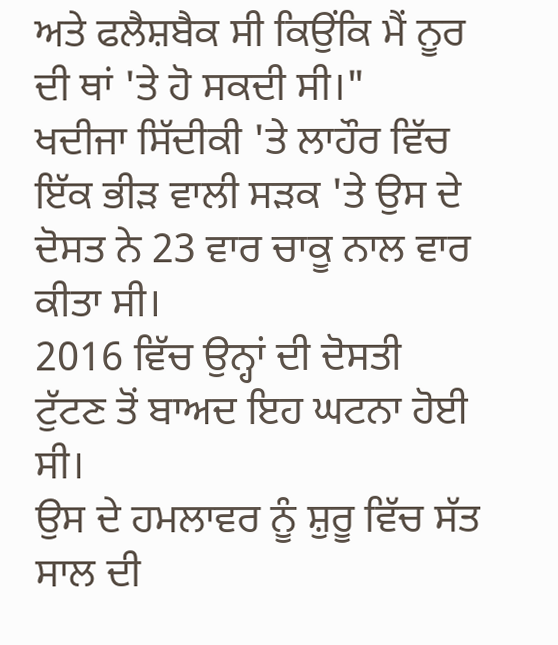ਅਤੇ ਫਲੈਸ਼ਬੈਕ ਸੀ ਕਿਉਂਕਿ ਮੈਂ ਨੂਰ ਦੀ ਥਾਂ 'ਤੇ ਹੋ ਸਕਦੀ ਸੀ।"
ਖਦੀਜਾ ਸਿੱਦੀਕੀ 'ਤੇ ਲਾਹੌਰ ਵਿੱਚ ਇੱਕ ਭੀੜ ਵਾਲੀ ਸੜਕ 'ਤੇ ਉਸ ਦੇ ਦੋਸਤ ਨੇ 23 ਵਾਰ ਚਾਕੂ ਨਾਲ ਵਾਰ ਕੀਤਾ ਸੀ।
2016 ਵਿੱਚ ਉਨ੍ਹਾਂ ਦੀ ਦੋਸਤੀ ਟੁੱਟਣ ਤੋਂ ਬਾਅਦ ਇਹ ਘਟਨਾ ਹੋਈ ਸੀ।
ਉਸ ਦੇ ਹਮਲਾਵਰ ਨੂੰ ਸ਼ੁਰੂ ਵਿੱਚ ਸੱਤ ਸਾਲ ਦੀ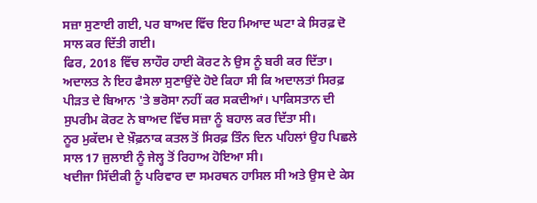ਸਜ਼ਾ ਸੁਣਾਈ ਗਈ, ਪਰ ਬਾਅਦ ਵਿੱਚ ਇਹ ਮਿਆਦ ਘਟਾ ਕੇ ਸਿਰਫ਼ ਦੋ ਸਾਲ ਕਰ ਦਿੱਤੀ ਗਈ।
ਫਿਰ, 2018 ਵਿੱਚ ਲਾਹੌਰ ਹਾਈ ਕੋਰਟ ਨੇ ਉਸ ਨੂੰ ਬਰੀ ਕਰ ਦਿੱਤਾ। ਅਦਾਲਤ ਨੇ ਇਹ ਫੈਸਲਾ ਸੁਣਾਉਂਦੇ ਹੋਏ ਕਿਹਾ ਸੀ ਕਿ ਅਦਾਲਤਾਂ ਸਿਰਫ਼ ਪੀੜਤ ਦੇ ਬਿਆਨ 'ਤੇ ਭਰੋਸਾ ਨਹੀਂ ਕਰ ਸਕਦੀਆਂ। ਪਾਕਿਸਤਾਨ ਦੀ ਸੁਪਰੀਮ ਕੋਰਟ ਨੇ ਬਾਅਦ ਵਿੱਚ ਸਜ਼ਾ ਨੂੰ ਬਹਾਲ ਕਰ ਦਿੱਤਾ ਸੀ।
ਨੂਰ ਮੁਕੱਦਮ ਦੇ ਖ਼ੌਫ਼ਨਾਕ ਕਤਲ ਤੋਂ ਸਿਰਫ਼ ਤਿੰਨ ਦਿਨ ਪਹਿਲਾਂ ਉਹ ਪਿਛਲੇ ਸਾਲ 17 ਜੁਲਾਈ ਨੂੰ ਜੇਲ੍ਹ ਤੋਂ ਰਿਹਾਅ ਹੋਇਆ ਸੀ।
ਖਦੀਜਾ ਸਿੱਦੀਕੀ ਨੂੰ ਪਰਿਵਾਰ ਦਾ ਸਮਰਥਨ ਹਾਸਿਲ ਸੀ ਅਤੇ ਉਸ ਦੇ ਕੇਸ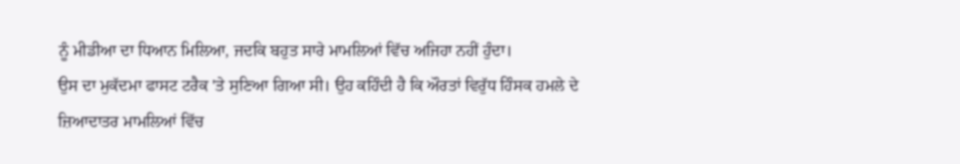ਨੂੰ ਮੀਡੀਆ ਦਾ ਧਿਆਨ ਮਿਲਿਆ, ਜਦਕਿ ਬਹੁਤ ਸਾਰੇ ਮਾਮਲਿਆਂ ਵਿੱਚ ਅਜਿਹਾ ਨਹੀਂ ਹੁੰਦਾ।
ਉਸ ਦਾ ਮੁਕੱਦਮਾ ਫਾਸਟ ਟਰੈਕ 'ਤੇ ਸੁਣਿਆ ਗਿਆ ਸੀ। ਉਹ ਕਹਿੰਦੀ ਹੈ ਕਿ ਔਰਤਾਂ ਵਿਰੁੱਧ ਹਿੰਸਕ ਹਮਲੇ ਦੇ ਜ਼ਿਆਦਾਤਰ ਮਾਮਲਿਆਂ ਵਿੱਚ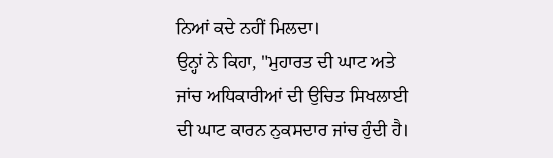ਨਿਆਂ ਕਦੇ ਨਹੀਂ ਮਿਲਦਾ।
ਉਨ੍ਹਾਂ ਨੇ ਕਿਹਾ, "ਮੁਹਾਰਤ ਦੀ ਘਾਟ ਅਤੇ ਜਾਂਚ ਅਧਿਕਾਰੀਆਂ ਦੀ ਉਚਿਤ ਸਿਖਲਾਈ ਦੀ ਘਾਟ ਕਾਰਨ ਨੁਕਸਦਾਰ ਜਾਂਚ ਹੁੰਦੀ ਹੈ।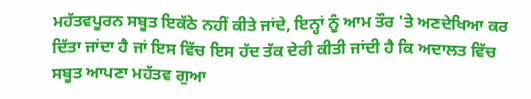ਮਹੱਤਵਪੂਰਨ ਸਬੂਤ ਇਕੱਠੇ ਨਹੀਂ ਕੀਤੇ ਜਾਂਦੇ, ਇਨ੍ਹਾਂ ਨੂੰ ਆਮ ਤੌਰ 'ਤੇ ਅਣਦੇਖਿਆ ਕਰ ਦਿੱਤਾ ਜਾਂਦਾ ਹੈ ਜਾਂ ਇਸ ਵਿੱਚ ਇਸ ਹੱਦ ਤੱਕ ਦੇਰੀ ਕੀਤੀ ਜਾਂਦੀ ਹੈ ਕਿ ਅਦਾਲਤ ਵਿੱਚ ਸਬੂਤ ਆਪਣਾ ਮਹੱਤਵ ਗੁਆ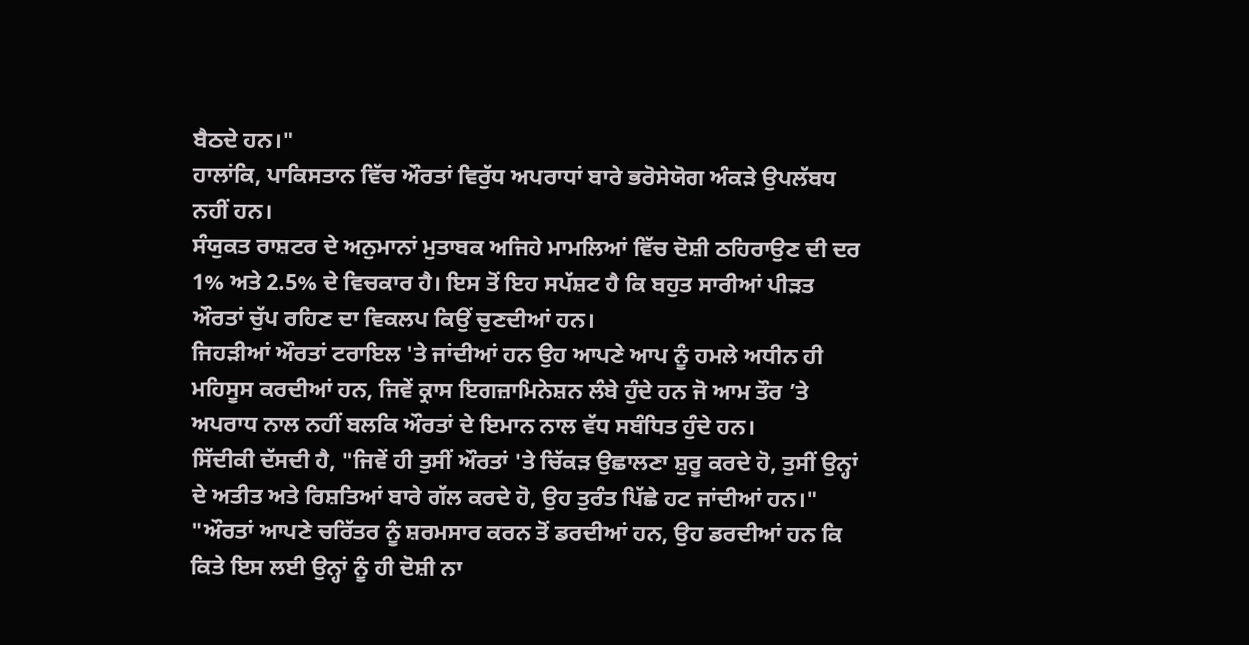ਬੈਠਦੇ ਹਨ।"
ਹਾਲਾਂਕਿ, ਪਾਕਿਸਤਾਨ ਵਿੱਚ ਔਰਤਾਂ ਵਿਰੁੱਧ ਅਪਰਾਧਾਂ ਬਾਰੇ ਭਰੋਸੇਯੋਗ ਅੰਕੜੇ ਉਪਲੱਬਧ ਨਹੀਂ ਹਨ।
ਸੰਯੁਕਤ ਰਾਸ਼ਟਰ ਦੇ ਅਨੁਮਾਨਾਂ ਮੁਤਾਬਕ ਅਜਿਹੇ ਮਾਮਲਿਆਂ ਵਿੱਚ ਦੋਸ਼ੀ ਠਹਿਰਾਉਣ ਦੀ ਦਰ 1% ਅਤੇ 2.5% ਦੇ ਵਿਚਕਾਰ ਹੈ। ਇਸ ਤੋਂ ਇਹ ਸਪੱਸ਼ਟ ਹੈ ਕਿ ਬਹੁਤ ਸਾਰੀਆਂ ਪੀੜਤ ਔਰਤਾਂ ਚੁੱਪ ਰਹਿਣ ਦਾ ਵਿਕਲਪ ਕਿਉਂ ਚੁਣਦੀਆਂ ਹਨ।
ਜਿਹੜੀਆਂ ਔਰਤਾਂ ਟਰਾਇਲ 'ਤੇ ਜਾਂਦੀਆਂ ਹਨ ਉਹ ਆਪਣੇ ਆਪ ਨੂੰ ਹਮਲੇ ਅਧੀਨ ਹੀ ਮਹਿਸੂਸ ਕਰਦੀਆਂ ਹਨ, ਜਿਵੇਂ ਕ੍ਰਾਸ ਇਗਜ਼ਾਮਿਨੇਸ਼ਨ ਲੰਬੇ ਹੁੰਦੇ ਹਨ ਜੋ ਆਮ ਤੌਰ ’ਤੇ ਅਪਰਾਧ ਨਾਲ ਨਹੀਂ ਬਲਕਿ ਔਰਤਾਂ ਦੇ ਇਮਾਨ ਨਾਲ ਵੱਧ ਸਬੰਧਿਤ ਹੁੰਦੇ ਹਨ।
ਸਿੱਦੀਕੀ ਦੱਸਦੀ ਹੈ, "ਜਿਵੇਂ ਹੀ ਤੁਸੀਂ ਔਰਤਾਂ 'ਤੇ ਚਿੱਕੜ ਉਛਾਲਣਾ ਸ਼ੁਰੂ ਕਰਦੇ ਹੋ, ਤੁਸੀਂ ਉਨ੍ਹਾਂ ਦੇ ਅਤੀਤ ਅਤੇ ਰਿਸ਼ਤਿਆਂ ਬਾਰੇ ਗੱਲ ਕਰਦੇ ਹੋ, ਉਹ ਤੁਰੰਤ ਪਿੱਛੇ ਹਟ ਜਾਂਦੀਆਂ ਹਨ।"
"ਔਰਤਾਂ ਆਪਣੇ ਚਰਿੱਤਰ ਨੂੰ ਸ਼ਰਮਸਾਰ ਕਰਨ ਤੋਂ ਡਰਦੀਆਂ ਹਨ, ਉਹ ਡਰਦੀਆਂ ਹਨ ਕਿ ਕਿਤੇ ਇਸ ਲਈ ਉਨ੍ਹਾਂ ਨੂੰ ਹੀ ਦੋਸ਼ੀ ਨਾ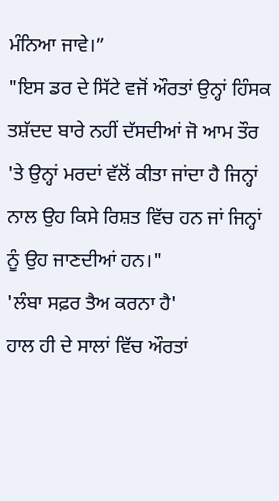ਮੰਨਿਆ ਜਾਵੇ।”
"ਇਸ ਡਰ ਦੇ ਸਿੱਟੇ ਵਜੋਂ ਔਰਤਾਂ ਉਨ੍ਹਾਂ ਹਿੰਸਕ ਤਸ਼ੱਦਦ ਬਾਰੇ ਨਹੀਂ ਦੱਸਦੀਆਂ ਜੋ ਆਮ ਤੌਰ 'ਤੇ ਉਨ੍ਹਾਂ ਮਰਦਾਂ ਵੱਲੋਂ ਕੀਤਾ ਜਾਂਦਾ ਹੈ ਜਿਨ੍ਹਾਂ ਨਾਲ ਉਹ ਕਿਸੇ ਰਿਸ਼ਤ ਵਿੱਚ ਹਨ ਜਾਂ ਜਿਨ੍ਹਾਂ ਨੂੰ ਉਹ ਜਾਣਦੀਆਂ ਹਨ।"
'ਲੰਬਾ ਸਫ਼ਰ ਤੈਅ ਕਰਨਾ ਹੈ'
ਹਾਲ ਹੀ ਦੇ ਸਾਲਾਂ ਵਿੱਚ ਔਰਤਾਂ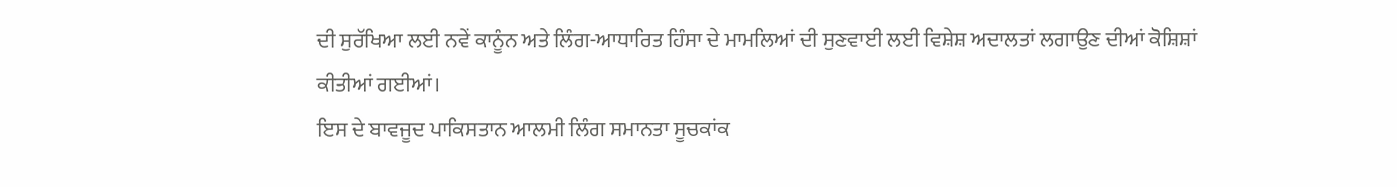ਦੀ ਸੁਰੱਖਿਆ ਲਈ ਨਵੇਂ ਕਾਨੂੰਨ ਅਤੇ ਲਿੰਗ-ਆਧਾਰਿਤ ਹਿੰਸਾ ਦੇ ਮਾਮਲਿਆਂ ਦੀ ਸੁਣਵਾਈ ਲਈ ਵਿਸ਼ੇਸ਼ ਅਦਾਲਤਾਂ ਲਗਾਉਣ ਦੀਆਂ ਕੋਸ਼ਿਸ਼ਾਂ ਕੀਤੀਆਂ ਗਈਆਂ।
ਇਸ ਦੇ ਬਾਵਜੂਦ ਪਾਕਿਸਤਾਨ ਆਲਮੀ ਲਿੰਗ ਸਮਾਨਤਾ ਸੂਚਕਾਂਕ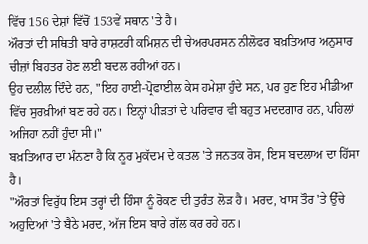ਵਿੱਚ 156 ਦੇਸ਼ਾਂ ਵਿੱਚੋਂ 153ਵੇਂ ਸਥਾਨ 'ਤੇ ਹੈ।
ਔਰਤਾਂ ਦੀ ਸਥਿਤੀ ਬਾਰੇ ਰਾਸ਼ਟਰੀ ਕਮਿਸ਼ਨ ਦੀ ਚੇਅਰਪਰਸਨ ਨੀਲੋਫਰ ਬਖ਼ਤਿਆਰ ਅਨੁਸਾਰ ਚੀਜ਼ਾਂ ਬਿਹਤਰ ਹੋਣ ਲਈ ਬਦਲ ਰਹੀਆਂ ਹਨ।
ਉਹ ਦਲੀਲ ਦਿੰਦੇ ਹਨ, "ਇਹ ਹਾਈ-ਪ੍ਰੋਫਾਈਲ ਕੇਸ ਹਮੇਸ਼ਾ ਹੁੰਦੇ ਸਨ, ਪਰ ਹੁਣ ਇਹ ਮੀਡੀਆ ਵਿੱਚ ਸੁਰਖ਼ੀਆਂ ਬਣ ਰਹੇ ਹਨ। ਇਨ੍ਹਾਂ ਪੀੜਤਾਂ ਦੇ ਪਰਿਵਾਰ ਵੀ ਬਹੁਤ ਮਦਦਗਾਰ ਹਨ, ਪਹਿਲਾਂ ਅਜਿਹਾ ਨਹੀਂ ਹੁੰਦਾ ਸੀ।"
ਬਖ਼ਤਿਆਰ ਦਾ ਮੰਨਣਾ ਹੈ ਕਿ ਨੂਰ ਮੁਕੱਦਮ ਦੇ ਕਤਲ 'ਤੇ ਜਨਤਕ ਰੋਸ, ਇਸ ਬਦਲਾਅ ਦਾ ਹਿੱਸਾ ਹੈ।
"ਔਰਤਾਂ ਵਿਰੁੱਧ ਇਸ ਤਰ੍ਹਾਂ ਦੀ ਹਿੰਸਾ ਨੂੰ ਰੋਕਣ ਦੀ ਤੁਰੰਤ ਲੋੜ ਹੈ। ਮਰਦ, ਖਾਸ ਤੌਰ 'ਤੇ ਉੱਚੇ ਅਹੁਦਿਆਂ 'ਤੇ ਬੈਠੇ ਮਰਦ, ਅੱਜ ਇਸ ਬਾਰੇ ਗੱਲ ਕਰ ਰਹੇ ਹਨ।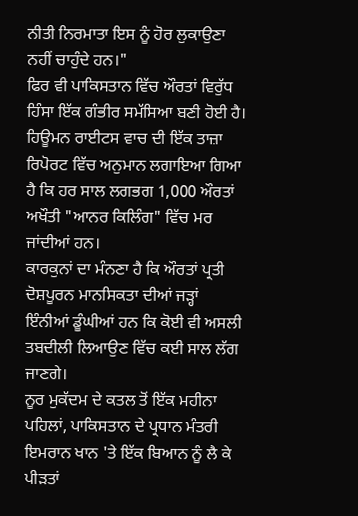ਨੀਤੀ ਨਿਰਮਾਤਾ ਇਸ ਨੂੰ ਹੋਰ ਲੁਕਾਉਣਾ ਨਹੀਂ ਚਾਹੁੰਦੇ ਹਨ।"
ਫਿਰ ਵੀ ਪਾਕਿਸਤਾਨ ਵਿੱਚ ਔਰਤਾਂ ਵਿਰੁੱਧ ਹਿੰਸਾ ਇੱਕ ਗੰਭੀਰ ਸਮੱਸਿਆ ਬਣੀ ਹੋਈ ਹੈ।
ਹਿਊਮਨ ਰਾਈਟਸ ਵਾਚ ਦੀ ਇੱਕ ਤਾਜ਼ਾ ਰਿਪੋਰਟ ਵਿੱਚ ਅਨੁਮਾਨ ਲਗਾਇਆ ਗਿਆ ਹੈ ਕਿ ਹਰ ਸਾਲ ਲਗਭਗ 1,000 ਔਰਤਾਂ ਅਖੌਤੀ "ਆਨਰ ਕਿਲਿੰਗ" ਵਿੱਚ ਮਰ ਜਾਂਦੀਆਂ ਹਨ।
ਕਾਰਕੁਨਾਂ ਦਾ ਮੰਨਣਾ ਹੈ ਕਿ ਔਰਤਾਂ ਪ੍ਰਤੀ ਦੋਸ਼ਪੂਰਨ ਮਾਨਸਿਕਤਾ ਦੀਆਂ ਜੜ੍ਹਾਂ ਇੰਨੀਆਂ ਡੂੰਘੀਆਂ ਹਨ ਕਿ ਕੋਈ ਵੀ ਅਸਲੀ ਤਬਦੀਲੀ ਲਿਆਉਣ ਵਿੱਚ ਕਈ ਸਾਲ ਲੱਗ ਜਾਣਗੇ।
ਨੂਰ ਮੁਕੱਦਮ ਦੇ ਕਤਲ ਤੋਂ ਇੱਕ ਮਹੀਨਾ ਪਹਿਲਾਂ, ਪਾਕਿਸਤਾਨ ਦੇ ਪ੍ਰਧਾਨ ਮੰਤਰੀ ਇਮਰਾਨ ਖਾਨ 'ਤੇ ਇੱਕ ਬਿਆਨ ਨੂੰ ਲੈ ਕੇ ਪੀੜਤਾਂ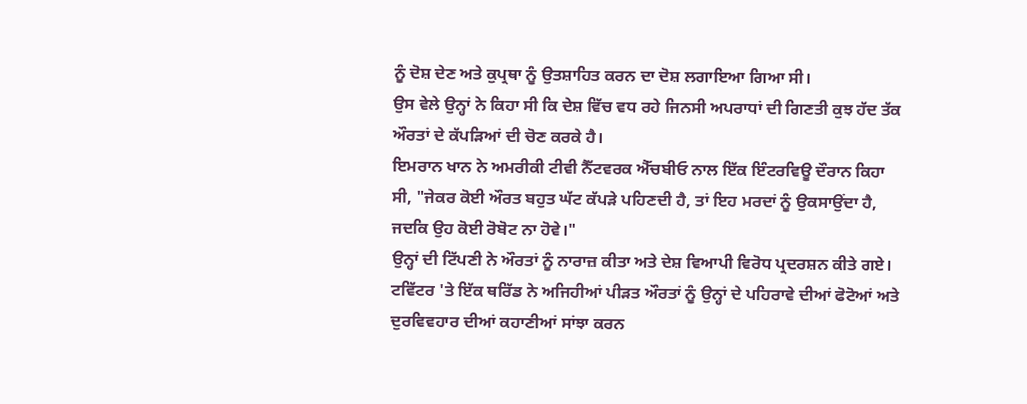ਨੂੰ ਦੋਸ਼ ਦੇਣ ਅਤੇ ਕੁਪ੍ਰਥਾ ਨੂੰ ਉਤਸ਼ਾਹਿਤ ਕਰਨ ਦਾ ਦੋਸ਼ ਲਗਾਇਆ ਗਿਆ ਸੀ।
ਉਸ ਵੇਲੇ ਉਨ੍ਹਾਂ ਨੇ ਕਿਹਾ ਸੀ ਕਿ ਦੇਸ਼ ਵਿੱਚ ਵਧ ਰਹੇ ਜਿਨਸੀ ਅਪਰਾਧਾਂ ਦੀ ਗਿਣਤੀ ਕੁਝ ਹੱਦ ਤੱਕ ਔਰਤਾਂ ਦੇ ਕੱਪੜਿਆਂ ਦੀ ਚੋਣ ਕਰਕੇ ਹੈ।
ਇਮਰਾਨ ਖਾਨ ਨੇ ਅਮਰੀਕੀ ਟੀਵੀ ਨੈੱਟਵਰਕ ਐੱਚਬੀਓ ਨਾਲ ਇੱਕ ਇੰਟਰਵਿਊ ਦੌਰਾਨ ਕਿਹਾ ਸੀ, "ਜੇਕਰ ਕੋਈ ਔਰਤ ਬਹੁਤ ਘੱਟ ਕੱਪੜੇ ਪਹਿਣਦੀ ਹੈ, ਤਾਂ ਇਹ ਮਰਦਾਂ ਨੂੰ ਉਕਸਾਉਂਦਾ ਹੈ, ਜਦਕਿ ਉਹ ਕੋਈ ਰੋਬੋਟ ਨਾ ਹੋਵੇ।"
ਉਨ੍ਹਾਂ ਦੀ ਟਿੱਪਣੀ ਨੇ ਔਰਤਾਂ ਨੂੰ ਨਾਰਾਜ਼ ਕੀਤਾ ਅਤੇ ਦੇਸ਼ ਵਿਆਪੀ ਵਿਰੋਧ ਪ੍ਰਦਰਸ਼ਨ ਕੀਤੇ ਗਏ।
ਟਵਿੱਟਰ 'ਤੇ ਇੱਕ ਥਰਿੱਡ ਨੇ ਅਜਿਹੀਆਂ ਪੀੜਤ ਔਰਤਾਂ ਨੂੰ ਉਨ੍ਹਾਂ ਦੇ ਪਹਿਰਾਵੇ ਦੀਆਂ ਫੋਟੋਆਂ ਅਤੇ ਦੁਰਵਿਵਹਾਰ ਦੀਆਂ ਕਹਾਣੀਆਂ ਸਾਂਝਾ ਕਰਨ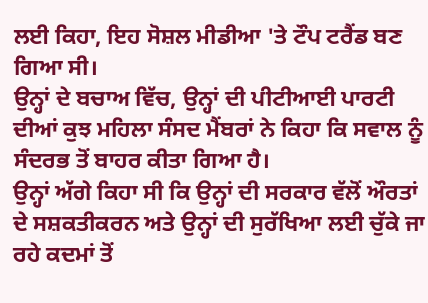ਲਈ ਕਿਹਾ, ਇਹ ਸੋਸ਼ਲ ਮੀਡੀਆ 'ਤੇ ਟੌਪ ਟਰੈਂਡ ਬਣ ਗਿਆ ਸੀ।
ਉਨ੍ਹਾਂ ਦੇ ਬਚਾਅ ਵਿੱਚ, ਉਨ੍ਹਾਂ ਦੀ ਪੀਟੀਆਈ ਪਾਰਟੀ ਦੀਆਂ ਕੁਝ ਮਹਿਲਾ ਸੰਸਦ ਮੈਂਬਰਾਂ ਨੇ ਕਿਹਾ ਕਿ ਸਵਾਲ ਨੂੰ ਸੰਦਰਭ ਤੋਂ ਬਾਹਰ ਕੀਤਾ ਗਿਆ ਹੈ।
ਉਨ੍ਹਾਂ ਅੱਗੇ ਕਿਹਾ ਸੀ ਕਿ ਉਨ੍ਹਾਂ ਦੀ ਸਰਕਾਰ ਵੱਲੋਂ ਔਰਤਾਂ ਦੇ ਸਸ਼ਕਤੀਕਰਨ ਅਤੇ ਉਨ੍ਹਾਂ ਦੀ ਸੁਰੱਖਿਆ ਲਈ ਚੁੱਕੇ ਜਾ ਰਹੇ ਕਦਮਾਂ ਤੋਂ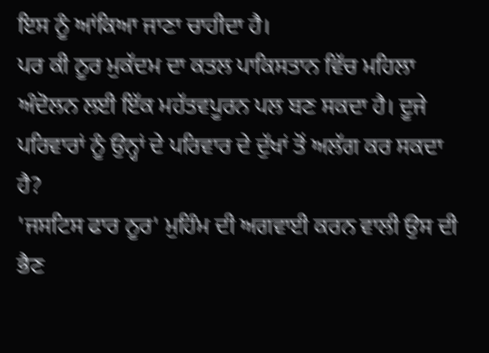ਇਸ ਨੂੰ ਆਂਕਿਆ ਜਾਣਾ ਚਾਹੀਦਾ ਹੈ।
ਪਰ ਕੀ ਨੂਰ ਮੁਕੱਦਮ ਦਾ ਕਤਲ ਪਾਕਿਸਤਾਨ ਵਿੱਚ ਮਹਿਲਾ ਅੰਦੋਲਨ ਲਈ ਇੱਕ ਮਹੱਤਵਪੂਰਨ ਪਲ ਬਣ ਸਕਦਾ ਹੈ। ਦੂਜੇ ਪਰਿਵਾਰਾਂ ਨੂੰ ਉਨ੍ਹਾਂ ਦੇ ਪਰਿਵਾਰ ਦੇ ਦੁੱਖਾਂ ਤੋਂ ਅਲੱਗ ਕਰ ਸਕਦਾ ਹੈ?
'ਜਸਟਿਸ ਫਾਰ ਨੂਰ' ਮੁਹਿੰਮ ਦੀ ਅਗਵਾਈ ਕਰਨ ਵਾਲੀ ਉਸ ਦੀ ਭੈਣ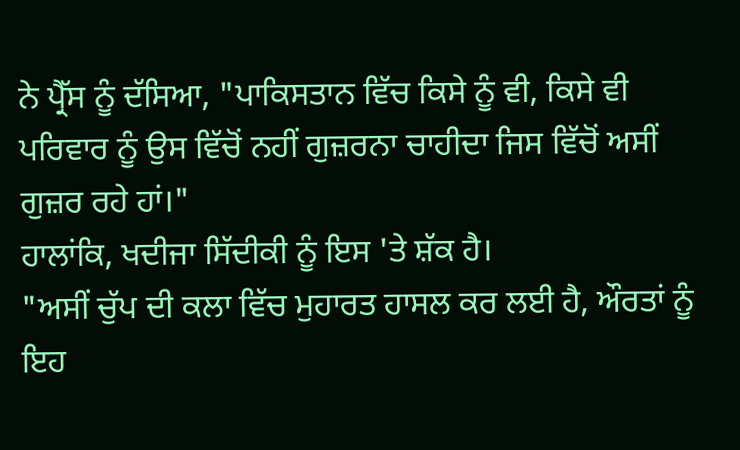ਨੇ ਪ੍ਰੈੱਸ ਨੂੰ ਦੱਸਿਆ, "ਪਾਕਿਸਤਾਨ ਵਿੱਚ ਕਿਸੇ ਨੂੰ ਵੀ, ਕਿਸੇ ਵੀ ਪਰਿਵਾਰ ਨੂੰ ਉਸ ਵਿੱਚੋਂ ਨਹੀਂ ਗੁਜ਼ਰਨਾ ਚਾਹੀਦਾ ਜਿਸ ਵਿੱਚੋਂ ਅਸੀਂ ਗੁਜ਼ਰ ਰਹੇ ਹਾਂ।"
ਹਾਲਾਂਕਿ, ਖਦੀਜਾ ਸਿੱਦੀਕੀ ਨੂੰ ਇਸ 'ਤੇ ਸ਼ੱਕ ਹੈ।
"ਅਸੀਂ ਚੁੱਪ ਦੀ ਕਲਾ ਵਿੱਚ ਮੁਹਾਰਤ ਹਾਸਲ ਕਰ ਲਈ ਹੈ, ਔਰਤਾਂ ਨੂੰ ਇਹ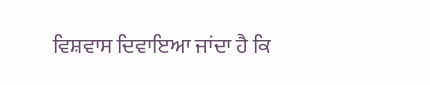ਵਿਸ਼ਵਾਸ ਦਿਵਾਇਆ ਜਾਂਦਾ ਹੈ ਕਿ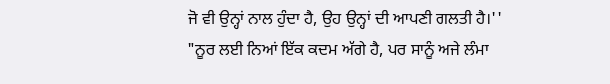ਜੋ ਵੀ ਉਨ੍ਹਾਂ ਨਾਲ ਹੁੰਦਾ ਹੈ, ਉਹ ਉਨ੍ਹਾਂ ਦੀ ਆਪਣੀ ਗਲਤੀ ਹੈ।''
"ਨੂਰ ਲਈ ਨਿਆਂ ਇੱਕ ਕਦਮ ਅੱਗੇ ਹੈ, ਪਰ ਸਾਨੂੰ ਅਜੇ ਲੰਮਾ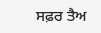ਸਫ਼ਰ ਤੈਅ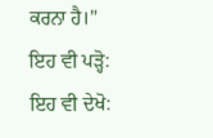ਕਰਨਾ ਹੈ।"
ਇਹ ਵੀ ਪੜ੍ਹੋ:
ਇਹ ਵੀ ਦੇਖੋ: